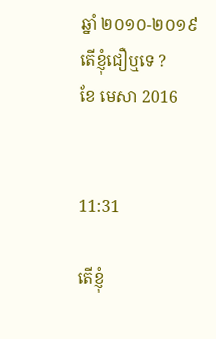ឆ្នាំ ២០១០-២០១៩
តើខ្ញុំជឿឬទេ ?
ខែ មេសា 2016


11:31

តើខ្ញុំ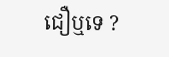ជឿឬទេ ?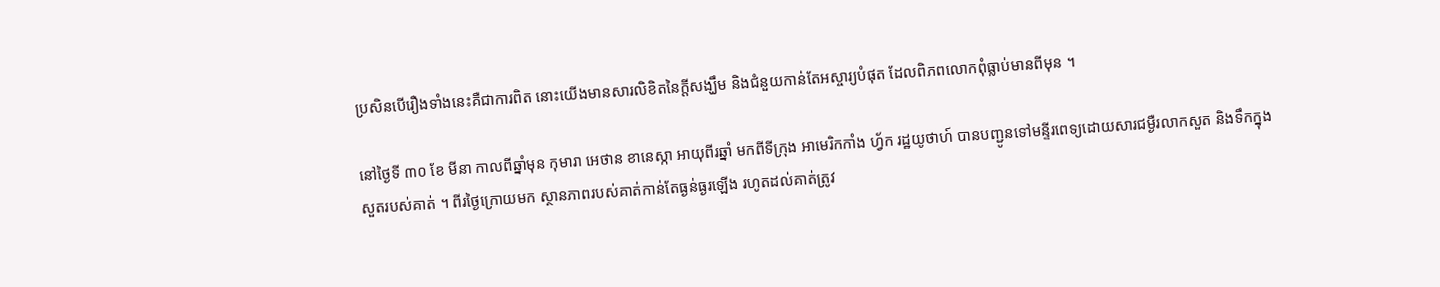ប្រសិនបើរឿងទាំងនេះគឺជាការពិត នោះយើងមានសារលិខិតនៃក្ដីសង្ឃឹម និងជំនួយកាន់តែអស្ចារ្យបំផុត ដែលពិភពលោកពុំធ្លាប់មានពីមុន ។

នៅថ្ងៃទី ៣០ ខែ មីនា កាលពីឆ្នាំមុន កុមារា អេថាន ខានេស្កា អាយុពីរឆ្នាំ មកពីទីក្រុង អាមេរិកកាំង ហ្វ័ក រដ្ឋយូថាហ៍ បានបញ្ជូនទៅមន្ទីរពេទ្យដោយសារជម្ងឺរលាកសួត និងទឹកក្នុងសួតរបស់គាត់ ។ ពីរថ្ងៃក្រោយមក ស្ថានភាពរបស់គាត់កាន់តែធ្ងន់ធ្ងរឡើង រហូតដល់គាត់ត្រូវ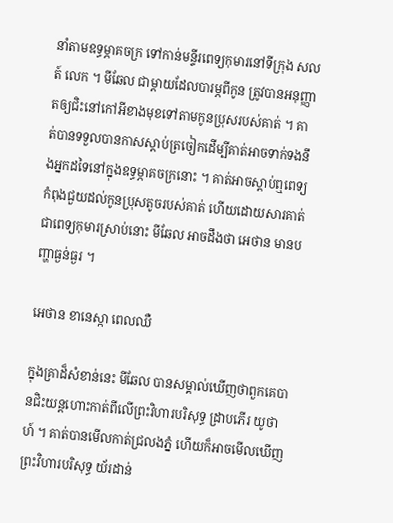នាំតាមឧទ្ធម្ភាគចក្រ ទៅកាន់មន្ទីរពេទ្យកុមារនៅទីក្រុង សលត៍ លេក ។ មីឆែល ជាម្ដាយដែលបារម្ភពីកូន ត្រូវបានអនុញ្ញាតឲ្យជិះនៅកៅអីខាងមុខទៅតាមកូនប្រុសរបស់គាត់ ។ គាត់បានទទួលបានកាសស្ដាប់ត្រចៀកដើម្បីគាត់អាចទាក់ទងនឹងអ្នកដទៃនៅក្នុងឧទ្ធម្ភាគចក្រនោះ ។ គាត់អាចស្ដាប់ឮពេទ្យកំពុងជួយដល់កូនប្រុសតូចរបស់គាត់ ហើយដោយសារគាត់ជាពេទ្យកុមារស្រាប់នោះ មីឆែល អាចដឹងថា អេថាន មានបញ្ហាធ្ងន់ធ្ងរ ។

អេថាន ខានេស្កា ពេលឈឺ

ក្នុងគ្រាដ៏សំខាន់នេះ មីឆែល បានសម្គាល់ឃើញថាពួកគេបានជិះយន្តហោះកាត់ពីលើព្រះវិហារបរិសុទ្ធ ដ្រាបភើរ យូថាហ៍ ។ គាត់បានមើលកាត់ជ្រលងភ្នំ ហើយក៏អាចមើលឃើញព្រះវិហារបរិសុទ្ធ យ័រដាន់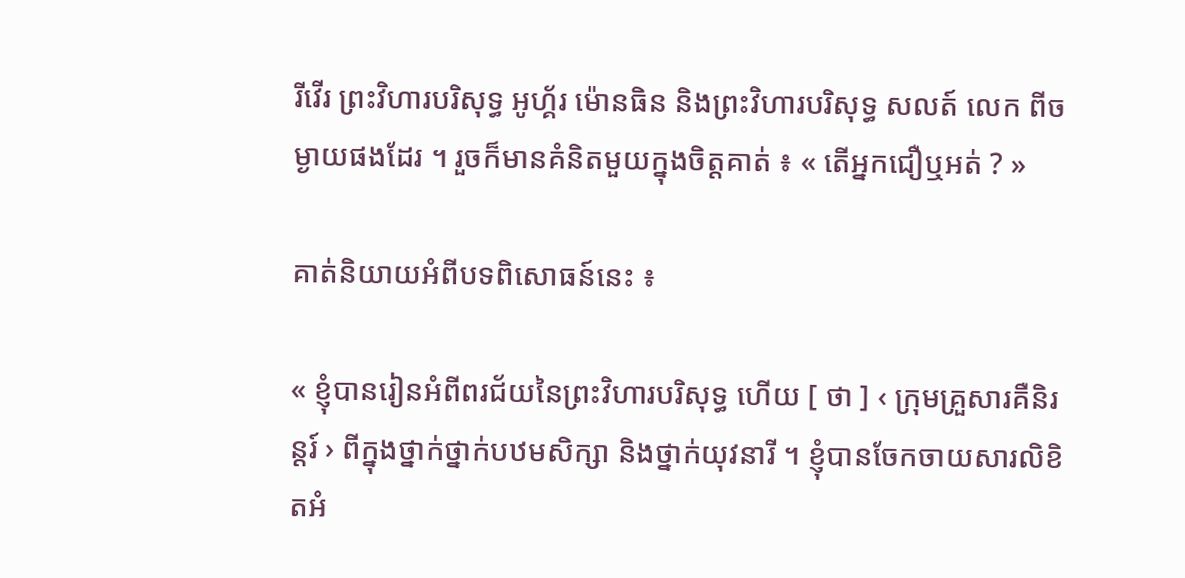រីវើរ ព្រះវិហារបរិសុទ្ធ អូហ្គ័រ ម៉ោនធិន និងព្រះវិហារបរិសុទ្ធ សលត៍ លេក ពីចម្ងាយផងដែរ ។ រួចក៏មានគំនិតមួយក្នុងចិត្តគាត់ ៖ « តើអ្នកជឿឬអត់ ? »

គាត់និយាយអំពីបទពិសោធន៍នេះ ៖

« ខ្ញុំបានរៀនអំពីពរជ័យនៃព្រះវិហារបរិសុទ្ធ ហើយ [ ថា ] ‹ ក្រុមគ្រួសារគឺនិរន្តរ៍ › ពីក្នុងថ្នាក់ថ្នាក់បឋមសិក្សា និងថ្នាក់យុវនារី ។ ខ្ញុំបានចែកចាយសារលិខិតអំ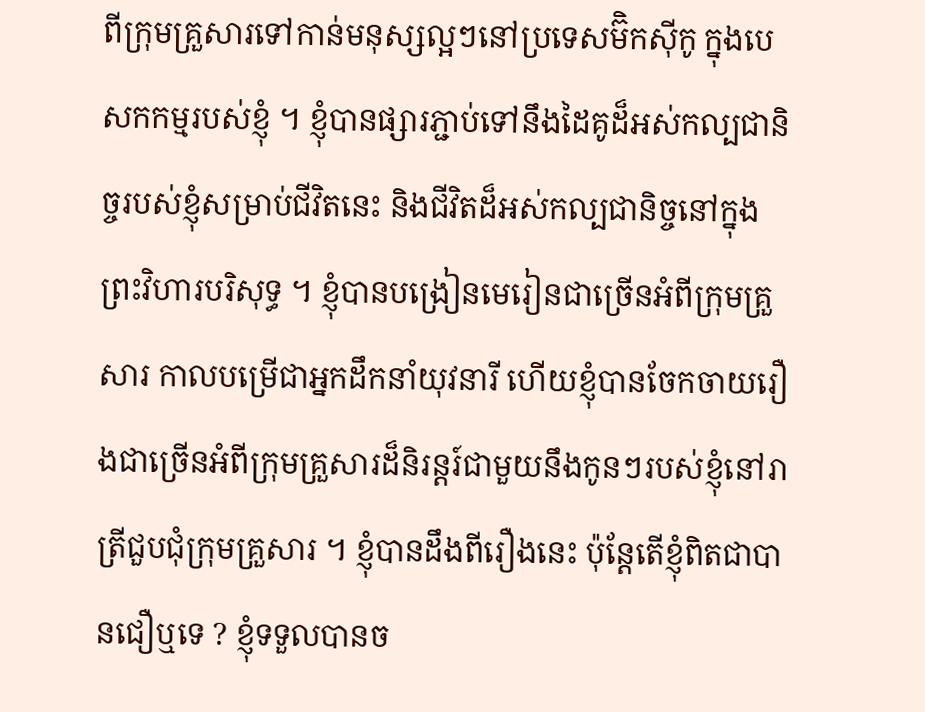ពីក្រុមគ្រួសារទៅកាន់មនុស្សល្អៗនៅប្រទេសម៊ិកស៊ីកូ ក្នុងបេសកកម្មរបស់ខ្ញុំ ។ ខ្ញុំបានផ្សារភ្ជាប់ទៅនឹងដៃគូដ៏អស់កល្បជានិច្ចរបស់ខ្ញុំសម្រាប់ជីវិតនេះ និងជីវិតដ៏អស់កល្បជានិច្ចនៅក្នុងព្រះវិហារបរិសុទ្ធ ។ ខ្ញុំបានបង្រៀនមេរៀនជាច្រើនអំពីក្រុមគ្រួសារ កាលបម្រើជាអ្នកដឹកនាំយុវនារី ហើយខ្ញុំបានចែកចាយរឿងជាច្រើនអំពីក្រុមគ្រួសារដ៏និរន្ដរ៍ជាមួយនឹងកូនៗរបស់ខ្ញុំនៅរាត្រីជួបជុំក្រុមគ្រួសារ ។ ខ្ញុំបានដឹងពីរឿងនេះ ប៉ុន្តែតើខ្ញុំពិតជាបានជឿឬទេ ? ខ្ញុំទទួលបានច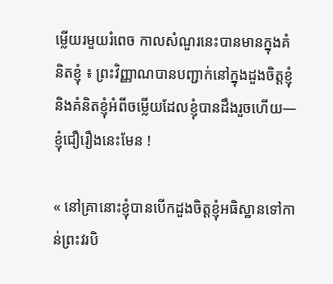ម្លើយរមួយរំពេច កាលសំណួរនេះបានមានក្នុងគំនិតខ្ញុំ ៖ ព្រះវិញ្ញាណបានបញ្ជាក់នៅក្នុងដួងចិត្តខ្ញុំ និងគំនិតខ្ញុំអំពីចម្លើយដែលខ្ញុំបានដឹងរួចហើយ—ខ្ញុំជឿរឿងនេះមែន !

« នៅគ្រានោះខ្ញុំបានបើកដួងចិត្តខ្ញុំអធិស្ឋានទៅកាន់ព្រះវរបិ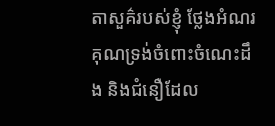តាសួគ៌របស់ខ្ញុំ ថ្លែងអំណរគុណទ្រង់ចំពោះចំណេះដឹង និងជំនឿដែល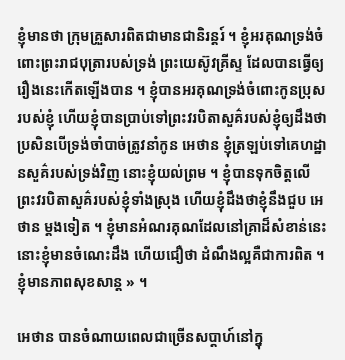ខ្ញុំមានថា ក្រុមគ្រួសារពិតជាមានជានិរន្ដរ៍ ។ ខ្ញុំអរគុណទ្រង់ចំពោះព្រះរាជបុត្រារបស់ទ្រង់ ព្រះយេស៊ូវគ្រីស្ទ ដែលបានធ្វើឲ្យរឿងនេះកើតឡើងបាន ។ ខ្ញុំបានអរគុណទ្រង់ចំពោះកូនប្រុសរបស់ខ្ញុំ ហើយខ្ញុំបានប្រាប់ទៅព្រះវរបិតាសួគ៌របស់ខ្ញុំឲ្យដឹងថា ប្រសិនបើទ្រង់ចាំបាច់ត្រូវនាំកូន អេថាន ខ្ញុំត្រឡប់ទៅគេហដ្ឋានសួគ៌របស់ទ្រង់វិញ នោះខ្ញុំយល់ព្រម ។ ខ្ញុំបានទុកចិត្តលើព្រះវរបិតាសួគ៌របស់ខ្ញុំទាំងស្រុង ហើយខ្ញុំដឹងថាខ្ញុំនឹងជួប អេថាន ម្ដងទៀត ។ ខ្ញុំមានអំណរគុណដែលនៅគ្រាដ៏សំខាន់នេះ នោះខ្ញុំមានចំណេះដឹង ហើយជឿថា ដំណឹងល្អគឺជាការពិត ។ ខ្ញុំមានភាពសុខសាន្ដ » ។

អេថាន បានចំណាយពេលជាច្រើនសប្ដាហ៍នៅក្នុ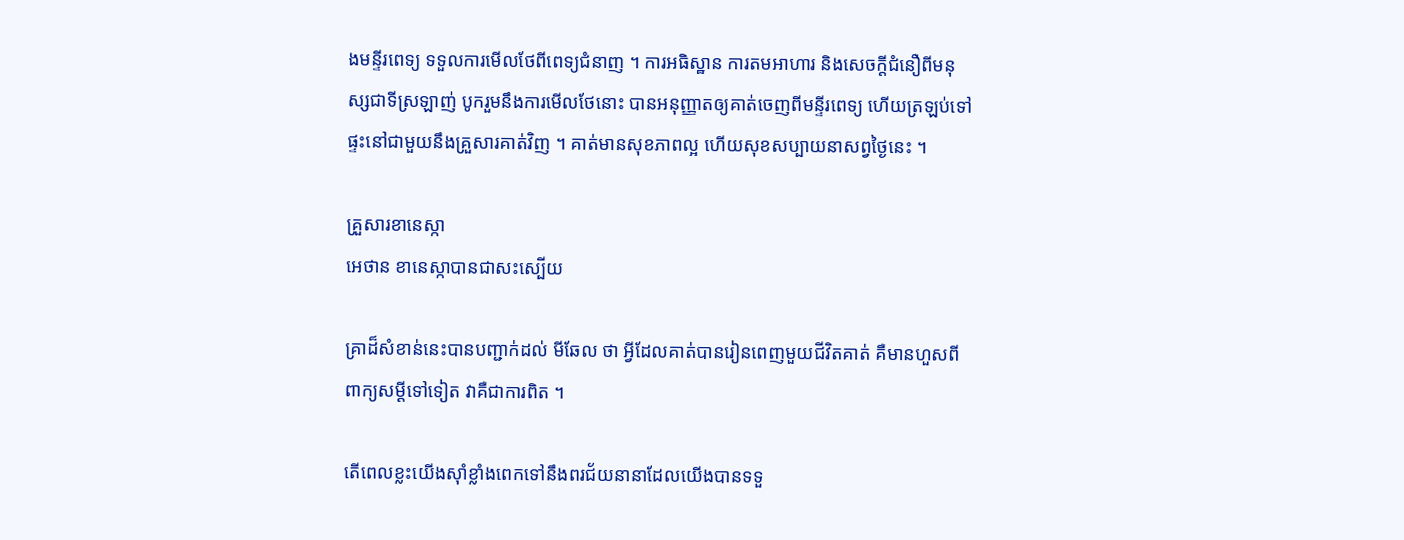ងមន្ទីរពេទ្យ ទទួលការមើលថែពីពេទ្យជំនាញ ។ ការអធិស្ឋាន ការតមអាហារ និងសេចក្ដីជំនឿពីមនុស្សជាទីស្រឡាញ់ បូករួមនឹងការមើលថែនោះ បានអនុញ្ញាតឲ្យគាត់ចេញពីមន្ទីរពេទ្យ ហើយត្រឡប់ទៅផ្ទះនៅជាមួយនឹងគ្រួសារគាត់វិញ ។ គាត់មានសុខភាពល្អ ហើយសុខសប្បាយនាសព្វថ្ងៃនេះ ។

គ្រួសារខានេស្កា
អេថាន ខានេស្កាបានជាសះស្បើយ

គ្រាដ៏សំខាន់នេះបានបញ្ជាក់ដល់ មីឆែល ថា អ្វីដែលគាត់បានរៀនពេញមួយជីវិតគាត់ គឺមានហួសពីពាក្យសម្ដីទៅទៀត វាគឺជាការពិត ។

តើពេលខ្លះយើងស៊ាំខ្លាំងពេកទៅនឹងពរជ័យនានាដែលយើងបានទទួ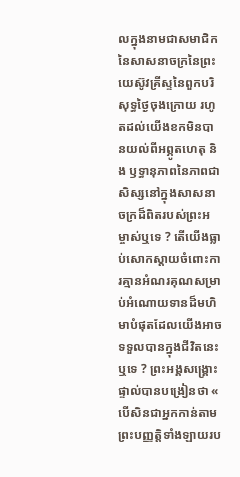លក្នុងនាមជាសមាជិកនៃសាសនាចក្រនៃព្រះយេស៊ូវគ្រីស្ទនៃពួកបរិសុទ្ធថ្ងៃចុងក្រោយ រហូតដល់យើងខកមិនបានយល់ពីអព្ភូតហេតុ និង ឫទ្ធានុភាពនៃភាពជាសិស្សនៅក្នុងសាសនាចក្រដ៏ពិតរបស់ព្រះអម្ចាស់ឬទេ ? តើយើងធ្លាប់សោកស្ដាយចំពោះការគ្មានអំណរគុណសម្រាប់អំណោយទានដ៏មហិមាបំផុតដែលយើងអាចទទួលបានក្នុងជីវិតនេះឬទេ ? ព្រះអង្គសង្គ្រោះផ្ទាល់បានបង្រៀនថា « បើសិនជាអ្នកកាន់តាមព្រះបញ្ញត្តិទាំងឡាយរប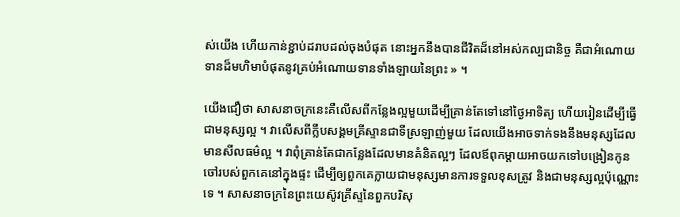ស់យើង ហើយកាន់ខ្ជាប់ដរាបដល់ចុងបំផុត នោះអ្នកនឹងបានជីវិតដ៏នៅអស់កល្បជានិច្ច គឺជាអំណោយទានដ៏មហិមាបំផុតនូវគ្រប់អំណោយទានទាំងឡាយនៃព្រះ » ។

យើងជឿថា សាសនាចក្រនេះគឺលើសពីកន្លែងល្អមួយដើម្បីគ្រាន់តែទៅនៅថ្ងៃអាទិត្យ ហើយរៀនដើម្បីធ្វើជាមនុស្សល្អ ។ វាលើសពីក្លឹបសង្គមគ្រីស្ទានជាទីស្រឡាញ់មួយ ដែលយើងអាចទាក់ទងនឹងមនុស្សដែលមានសីលធម៌ល្អ ។ វាពុំគ្រាន់តែជាកន្លែងដែលមានគំនិតល្អៗ ដែលឪពុកម្ដាយអាចយកទៅបង្រៀនកូនចៅរបស់ពួកគេនៅក្នុងផ្ទះ ដើម្បីឲ្យពួកគេក្លាយជាមនុស្សមានការទទួលខុសត្រូវ និងជាមនុស្សល្អប៉ុណ្ណោះទេ ។ សាសនាចក្រនៃព្រះយេស៊ូវគ្រីស្ទនៃពួកបរិសុ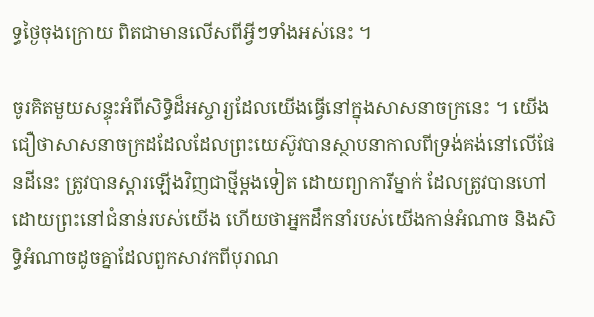ទ្ធថ្ងៃចុងក្រោយ ពិតជាមានលើសពីអ្វីៗទាំងអស់នេះ ។

ចូរគិតមួយសន្ទុះអំពីសិទ្ធិដ៏អស្ចារ្យដែលយើងធ្វើនៅក្នុងសាសនាចក្រនេះ ។ យើងជឿថាសាសនាចក្រដដែលដែលព្រះយេស៊ូវបានស្ថាបនាកាលពីទ្រង់គង់នៅលើផែនដីនេះ ត្រូវបានស្ដារឡើងវិញជាថ្មីម្ដងទៀត ដោយព្យាការីម្នាក់ ដែលត្រូវបានហៅដោយព្រះនៅជំនាន់របស់យើង ហើយថាអ្នកដឹកនាំរបស់យើងកាន់អំណាច និងសិទ្ធិអំណាចដូចគ្នាដែលពួកសាវកពីបុរាណ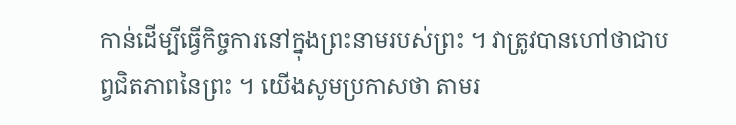កាន់ដើម្បីធ្វើកិច្ចការនៅក្នុងព្រះនាមរបស់ព្រះ ។ វាត្រូវបានហៅថាជាបព្វជិតភាពនៃព្រះ ។ យើងសូមប្រកាសថា តាមរ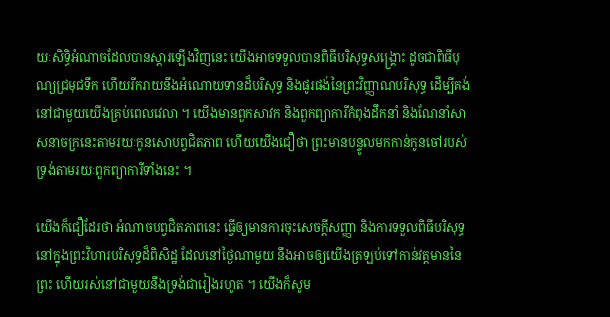យៈសិទ្ធិអំណាចដែលបានស្ដារឡើងវិញនេះ យើងអាចទទួលបានពិធីបរិសុទ្ធសង្គ្រោះ ដូចជាពិធីបុណ្យជ្រមុជទឹក ហើយរីករាយនឹងអំណោយទានដ៏បរិសុទ្ធ និងផូរផង់នៃព្រះវិញ្ញាណបរិសុទ្ធ ដើម្បីគង់នៅជាមួយយើងគ្រប់ពេលវេលា ។ យើងមានពួកសាវក និងពួកព្យាការីកំពុងដឹកនាំ និងណែនាំសាសនាចក្រនេះតាមរយៈកូនសោបព្វជិតភាព ហើយយើងជឿថា ព្រះមានបន្ទូលមកកាន់កូនចៅរបស់ទ្រង់តាមរយៈពួកព្យាការីទាំងនេះ ។

យើងក៏ជឿដែរថា អំណាចបព្វជិតភាពនេះ ធ្វើឲ្យមានការចុះសេចក្ដីសញ្ញា និងការទទួលពិធីបរិសុទ្ធនៅក្នុងព្រះវិហារបរិសុទ្ធដ៏ពិសិដ្ឋ ដែលនៅថ្ងៃណាមួយ នឹងអាចឲ្យយើងត្រឡប់ទៅកាន់វត្តមាននៃព្រះ ហើយរស់នៅជាមួយនឹងទ្រង់ជារៀងរហូត ។ យើងក៏សូម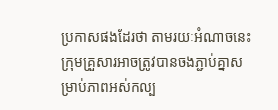ប្រកាសផងដែរថា តាមរយៈអំណាចនេះ ក្រុមគ្រួសារអាចត្រូវបានចងភ្ជាប់គ្នាសម្រាប់ភាពអស់កល្ប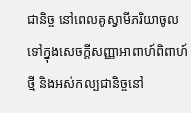ជានិច្ច នៅពេលគូស្វាមីភរិយាចូលទៅក្នុងសេចក្ដីសញ្ញាអាពាហ៍ពិពាហ៍ថ្មី និងអស់កល្បជានិច្ចនៅ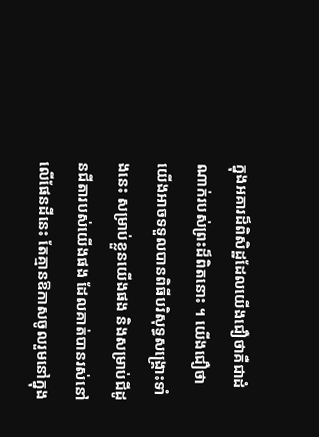ក្នុងអគារដ៏ពិសិដ្ឋដែលយើងជឿថាគឺជាដំណាក់របស់ព្រះដ៏ពិតនោះ ។ យើងជឿថា យើងអាចទទួលបានពិធីបរិសុទ្ធសង្គ្រោះទាំងនេះ សម្រាប់ខ្លួនយើងផង និងសម្រាប់ជីដូនជីតារបស់យើងផង ដែលគាត់បានរស់នៅលើផែនដីនេះ តែគ្មានឱកាសចូលរួមនៅក្នុង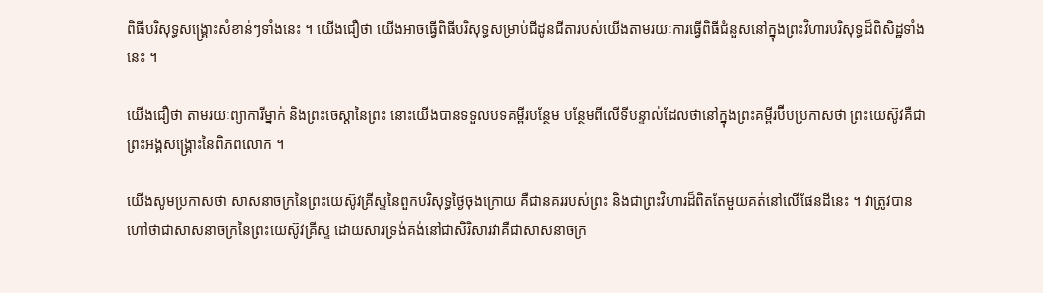ពិធីបរិសុទ្ធសង្គ្រោះសំខាន់ៗទាំងនេះ ។ យើងជឿថា យើងអាចធ្វើពិធីបរិសុទ្ធសម្រាប់ជីដូនជីតារបស់យើងតាមរយៈការធ្វើពិធីជំនួសនៅក្នុងព្រះវិហារបរិសុទ្ធដ៏ពិសិដ្ឋទាំងនេះ ។

យើងជឿថា តាមរយៈព្យាការីម្នាក់ និងព្រះចេស្ដានៃព្រះ នោះយើងបានទទួលបទគម្ពីរបន្ថែម បន្ថែមពីលើទីបន្ទាល់ដែលថានៅក្នុងព្រះគម្ពីរប៊ីបប្រកាសថា ព្រះយេស៊ូវគឺជាព្រះអង្គសង្គ្រោះនៃពិភពលោក ។

យើងសូមប្រកាសថា សាសនាចក្រនៃព្រះយេស៊ូវគ្រីស្ទនៃពួកបរិសុទ្ធថ្ងៃចុងក្រោយ គឺជានគររបស់ព្រះ និងជាព្រះវិហារដ៏ពិតតែមួយគត់នៅលើផែនដីនេះ ។ វាត្រូវបានហៅថាជាសាសនាចក្រនៃព្រះយេស៊ូវគ្រីស្ទ ដោយសារទ្រង់គង់នៅជាសិរិសារវាគឺជាសាសនាចក្រ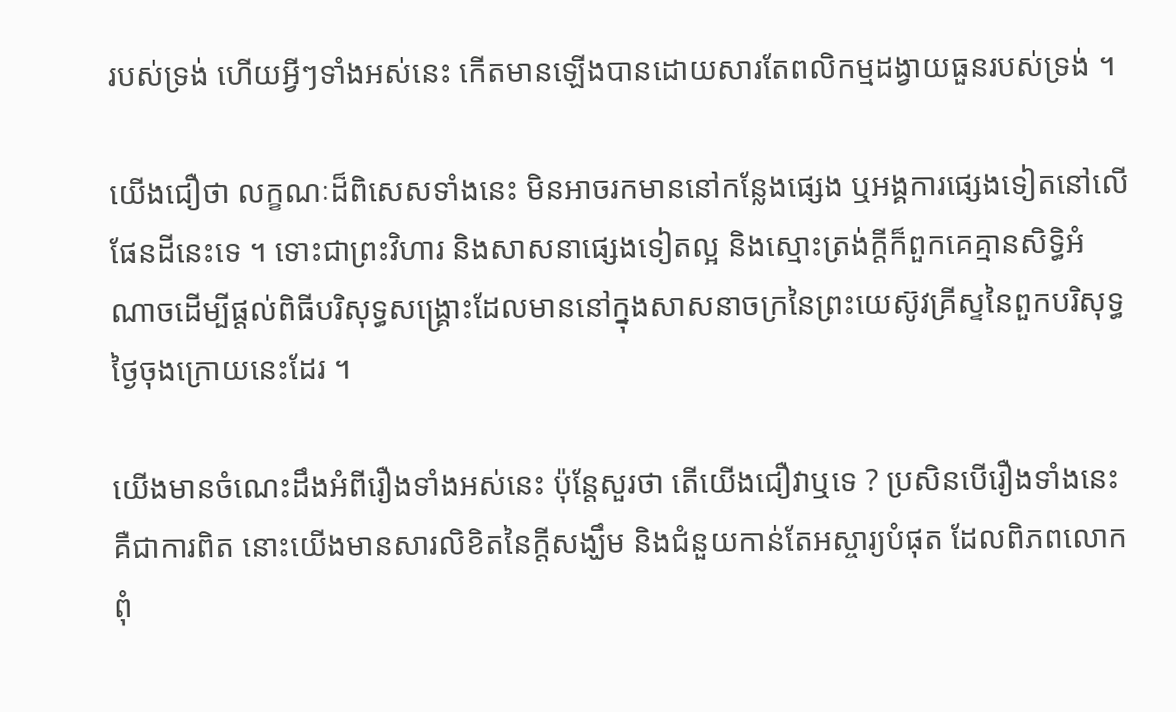របស់ទ្រង់ ហើយអ្វីៗទាំងអស់នេះ កើតមានឡើងបានដោយសារតែពលិកម្មដង្វាយធួនរបស់ទ្រង់ ។

យើងជឿថា លក្ខណៈដ៏ពិសេសទាំងនេះ មិនអាចរកមាននៅកន្លែងផ្សេង ឬអង្គការផ្សេងទៀតនៅលើផែនដីនេះទេ ។ ទោះជាព្រះវិហារ និងសាសនាផ្សេងទៀតល្អ និងស្មោះត្រង់ក្ដីក៏ពួកគេគ្មានសិទ្ធិអំណាចដើម្បីផ្ដល់ពិធីបរិសុទ្ធសង្គ្រោះដែលមាននៅក្នុងសាសនាចក្រនៃព្រះយេស៊ូវគ្រីស្ទនៃពួកបរិសុទ្ធថ្ងៃចុងក្រោយនេះដែរ ។

យើងមានចំណេះដឹងអំពីរឿងទាំងអស់នេះ ប៉ុន្តែសួរថា តើយើងជឿវាឬទេ ? ប្រសិនបើរឿងទាំងនេះគឺជាការពិត នោះយើងមានសារលិខិតនៃក្ដីសង្ឃឹម និងជំនួយកាន់តែអស្ចារ្យបំផុត ដែលពិភពលោកពុំ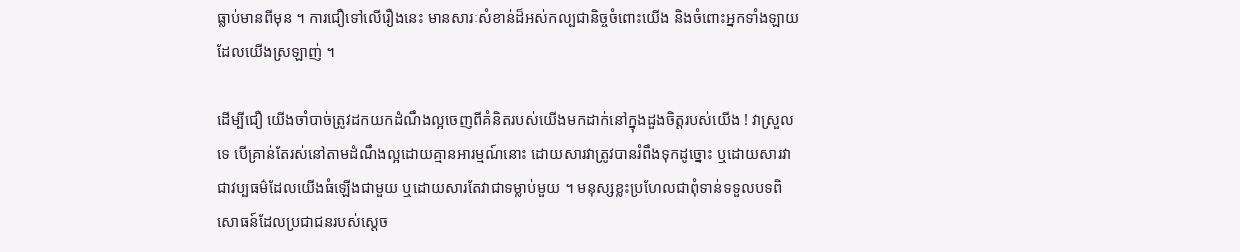ធ្លាប់មានពីមុន ។ ការជឿទៅលើរឿងនេះ មានសារៈសំខាន់ដ៏អស់កល្បជានិច្ចចំពោះយើង និងចំពោះអ្នកទាំងឡាយដែលយើងស្រឡាញ់ ។

ដើម្បីជឿ យើងចាំបាច់ត្រូវដកយកដំណឹងល្អចេញពីគំនិតរបស់យើងមកដាក់នៅក្នុងដួងចិត្តរបស់យើង ! វាស្រួលទេ បើគ្រាន់តែរស់នៅតាមដំណឹងល្អដោយគ្មានអារម្មណ៍នោះ ដោយសារវាត្រូវបានរំពឹងទុកដូច្នោះ ឬដោយសារវាជាវប្បធម៌ដែលយើងធំឡើងជាមួយ ឬដោយសារតែវាជាទម្លាប់មួយ ។ មនុស្សខ្លះប្រហែលជាពុំទាន់ទទួលបទពិសោធន៍ដែលប្រជាជនរបស់ស្ដេច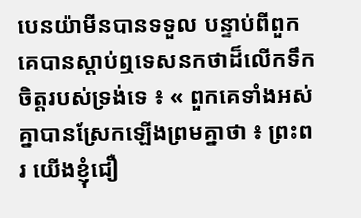បេនយ៉ាមីនបានទទួល បន្ទាប់ពីពួកគេបានស្ដាប់ឮទេសនកថាដ៏លើកទឹកចិត្តរបស់ទ្រង់ទេ ៖ « ពួកគេទាំងអស់គ្នាបានស្រែកឡើងព្រមគ្នាថា ៖ ព្រះពរ យើងខ្ញុំជឿ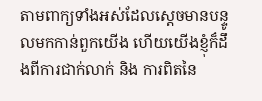តាមពាក្យទាំងអស់ដែលស្ដេចមានបន្ទូលមកកាន់ពួកយើង ហើយយើងខ្ញុំក៏ដឹងពីការជាក់លាក់ និង ការពិតនៃ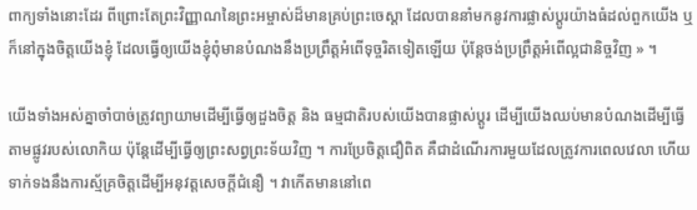ពាក្យទាំងនោះដែរ ពីព្រោះតែព្រះវិញ្ញាណនៃព្រះអម្ចាស់ដ៏មានគ្រប់ព្រះចេស្ដា ដែលបាននាំមកនូវការផ្លាស់ប្ដូរយ៉ាងធំដល់ពួកយើង ឬ ក៏នៅក្នុងចិត្តយើងខ្ញុំ ដែលធ្វើឲ្យយើងខ្ញុំពុំមានបំណងនឹងប្រព្រឹត្តអំពើទុច្ចរិតទៀតឡើយ ប៉ុន្តែចង់ប្រព្រឹត្តអំពើល្អជានិច្ចវិញ » ។

យើងទាំងអស់គ្នាចាំបាច់ត្រូវព្យាយាមដើម្បីធ្វើឲ្យដួងចិត្ត និង ធម្មជាតិរបស់យើងបានផ្លាស់ប្ដូរ ដើម្បីយើងឈប់មានបំណងដើម្បីធ្វើតាមផ្លូវរបស់លោកិយ ប៉ុន្ដែដើម្បីធ្វើឲ្យព្រះសព្វព្រះទ័យវិញ ។ ការប្រែចិត្តជឿពិត គឺជាដំណើរការមួយដែលត្រូវការពេលវេលា ហើយទាក់ទងនឹងការស្ម័គ្រចិត្តដើម្បីអនុវត្តសេចក្ដីជំនឿ ។ វាកើតមាននៅពេ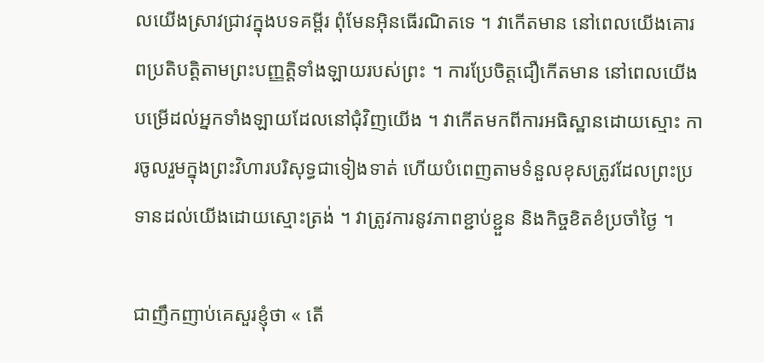លយើងស្រាវជ្រាវក្នុងបទគម្ពីរ ពុំមែនអ៊ិនធើរណិតទេ ។ វាកើតមាន នៅពេលយើងគោរពប្រតិបត្តិតាមព្រះបញ្ញត្តិទាំងឡាយរបស់ព្រះ ។ ការប្រែចិត្តជឿកើតមាន នៅពេលយើងបម្រើដល់អ្នកទាំងឡាយដែលនៅជុំវិញយើង ។ វាកើតមកពីការអធិស្ឋានដោយស្មោះ ការចូលរួមក្នុងព្រះវិហារបរិសុទ្ធជាទៀងទាត់ ហើយបំពេញតាមទំនួលខុសត្រូវដែលព្រះប្រទានដល់យើងដោយស្មោះត្រង់ ។ វាត្រូវការនូវភាពខ្ជាប់ខ្ជួន និងកិច្ចខិតខំប្រចាំថ្ងៃ ។

ជាញឹកញាប់គេសួរខ្ញុំថា « តើ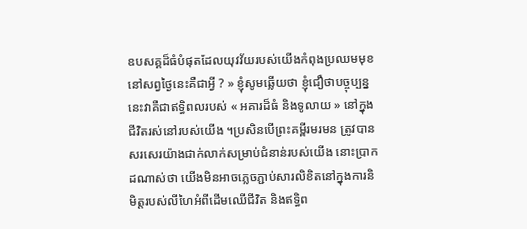ឧបសគ្គដ៏ធំបំផុតដែលយុវវ័យរបស់យើងកំពុងប្រឈមមុខនៅសព្វថ្ងៃនេះគឺជាអ្វី ? » ខ្ញុំសូមឆ្លើយថា ខ្ញុំជឿថាបច្ចុប្បន្ននេះវាគឺជាឥទ្ធិពលរបស់ « អគារដ៏ធំ និងទូលាយ » នៅក្នុងជីវិតរស់នៅរបស់យើង ។ប្រសិនបើព្រះគម្ពីរមរមន ត្រូវបានសរសេរយ៉ាងជាក់លាក់សម្រាប់ជំនាន់របស់យើង នោះប្រាកដណាស់ថា យើងមិនអាចភ្លេចភ្ជាប់សារលិខិតនៅក្នុងការនិមិត្តរបស់លីហៃអំពីដើមឈើជីវិត និងឥទ្ធិព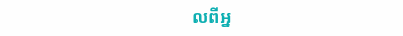លពីអ្ន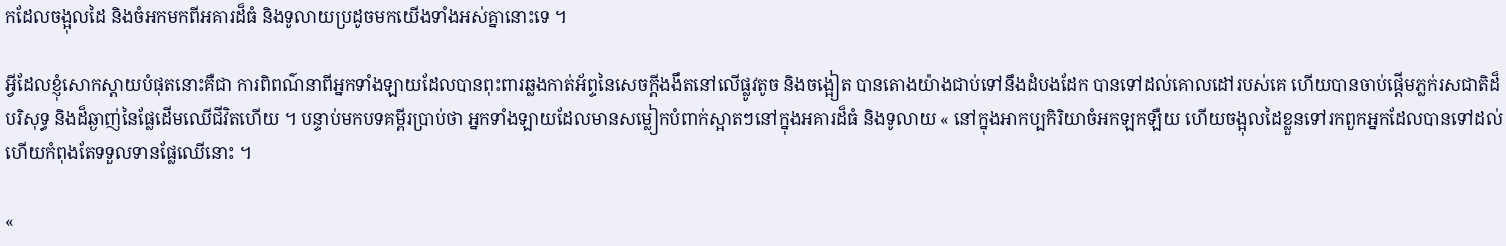កដែលចង្អុលដៃ និងចំអកមកពីអគារដ៏ធំ និងទូលាយប្រដូចមកយើងទាំងអស់គ្នានោះទេ ។

អ្វីដែលខ្ញុំសោកស្ដាយបំផុតនោះគឺជា ការពិពណ៌នាពីអ្នកទាំងឡាយដែលបានពុះពារឆ្លងកាត់អ័ព្ទនៃសេចក្តីងងឹតនៅលើផ្លូវតូច និងចង្អៀត បានតោងយ៉ាងជាប់ទៅនឹងដំបងដែក បានទៅដល់គោលដៅរបស់គេ ហើយបានចាប់ផ្ដើមភ្លក់រសជាតិដ៏បរិសុទ្ធ និងដ៏ឆ្ងាញ់នៃផ្លែដើមឈើជីវិតហើយ ។ បន្ទាប់មកបទគម្ពីរប្រាប់ថា អ្នកទាំងឡាយដែលមានសម្លៀកបំពាក់ស្អាតៗនៅក្នុងអគារដ៏ធំ និងទូលាយ « នៅក្នុងអាកប្បកិរិយាចំអកឡកឡឺយ ហើយចង្អុលដៃខ្លួនទៅរកពួកអ្នកដែលបានទៅដល់ ហើយកំពុងតែទទួលទានផ្លែឈើនោះ ។

«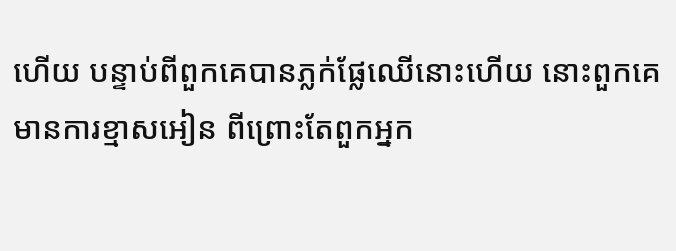ហើយ បន្ទាប់ពីពួកគេបានភ្លក់ផ្លែឈើនោះហើយ នោះពួកគេមានការខ្មាសអៀន ពីព្រោះតែពួកអ្នក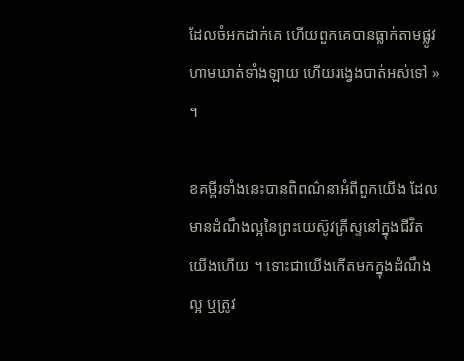ដែលចំអកដាក់គេ ហើយពួកគេបានធ្លាក់តាមផ្លូវហាមឃាត់ទាំងឡាយ ហើយរង្វេងបាត់អស់ទៅ » ។

ខគម្ពីរទាំងនេះបានពិពណ៌នាអំពីពួកយើង ដែលមានដំណឹងល្អនៃព្រះយេស៊ូវគ្រីស្ទនៅក្នុងជីវិតយើងហើយ ។ ទោះជាយើងកើតមកក្នុងដំណឹងល្អ ឬត្រូវ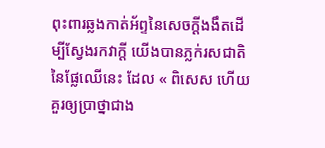ពុះពារឆ្លងកាត់អ័ព្ទនៃសេចក្ដីងងឹតដើម្បីស្វែងរកវាក្ដី យើងបានភ្លក់រសជាតិនៃផ្លែឈើនេះ ដែល « ពិសេស ហើយគួរឲ្យប្រាថ្នាជាង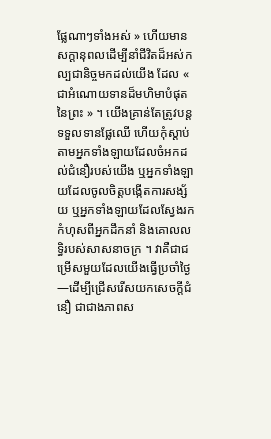ផ្លែណាៗទាំងអស់ » ហើយមានសក្ដានុពលដើម្បីនាំជីវិតដ៏អស់កល្បជានិច្ចមកដល់យើង ដែល « ជាអំណោយទានដ៏មហិមាបំផុតនៃព្រះ » ។ យើងគ្រាន់តែត្រូវបន្ដទទួលទានផ្លែឈើ ហើយកុំស្ដាប់តាមអ្នកទាំងឡាយដែលចំអកដល់ជំនឿរបស់យើង ឬអ្នកទាំងឡាយដែលចូលចិត្តបង្កើតការសង្ស័យ ឬអ្នកទាំងឡាយដែលស្វែងរកកំហុសពីអ្នកដឹកនាំ និងគោលលទ្ធិរបស់សាសនាចក្រ ។ វាគឺជាជម្រើសមួយដែលយើងធ្វើប្រចាំថ្ងៃ—ដើម្បីជ្រើសរើសយកសេចក្ដីជំនឿ ជាជាងភាពស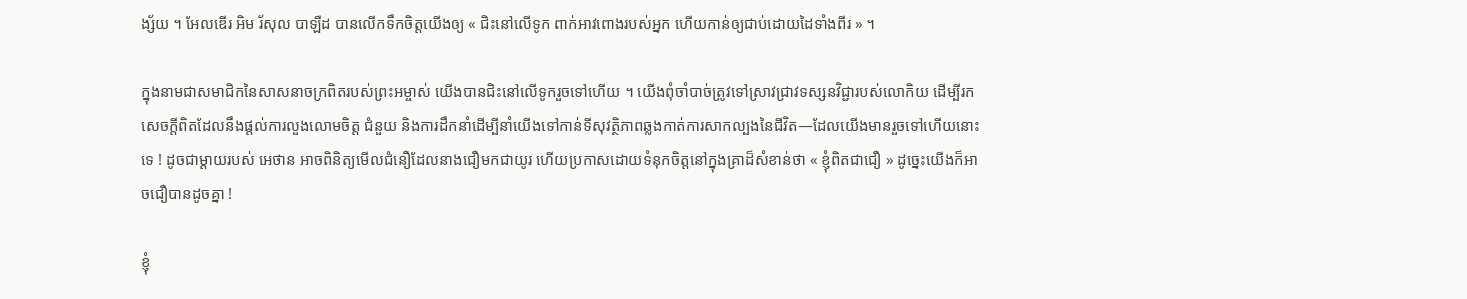ង្ស័យ ។ អែលឌើរ អិម រ័សុល បាឡឺដ បានលើកទឹកចិត្តយើងឲ្យ « ជិះនៅលើទូក ពាក់អាវពោងរបស់អ្នក ហើយកាន់ឲ្យជាប់ដោយដៃទាំងពីរ » ។

ក្នុងនាមជាសមាជិកនៃសាសនាចក្រពិតរបស់ព្រះអម្ចាស់ យើងបានជិះនៅលើទូករួចទៅហើយ ។ យើងពុំចាំបាច់ត្រូវទៅស្រាវជ្រាវទស្សនវិជ្ជារបស់លោកិយ ដើម្បីរកសេចក្ដីពិតដែលនឹងផ្ដល់ការលួងលោមចិត្ត ជំនួយ និងការដឹកនាំដើម្បីនាំយើងទៅកាន់ទីសុវត្ថិភាពឆ្លងកាត់ការសាកល្បងនៃជីវិត—ដែលយើងមានរួចទៅហើយនោះទេ ! ដូចជាម្ដាយរបស់ អេថាន អាចពិនិត្យមើលជំនឿដែលនាងជឿមកជាយូរ ហើយប្រកាសដោយទំនុកចិត្តនៅក្នុងគ្រាដ៏សំខាន់ថា « ខ្ញុំពិតជាជឿ » ដូច្នេះយើងក៏អាចជឿបានដូចគ្នា !

ខ្ញុំ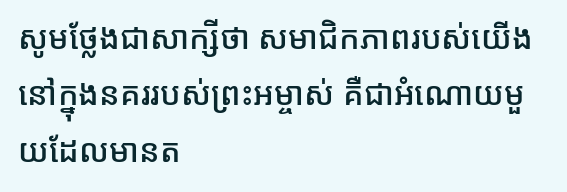សូមថ្លែងជាសាក្សីថា សមាជិកភាពរបស់យើងនៅក្នុងនគររបស់ព្រះអម្ចាស់ គឺជាអំណោយមួយដែលមានត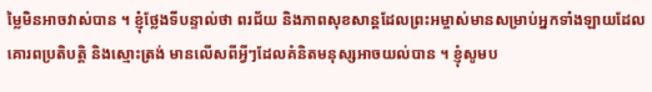ម្លៃមិនអាចវាស់បាន ។ ខ្ញុំថ្លែងទីបន្ទាល់ថា ពរជ័យ និងភាពសុខសាន្ដដែលព្រះអម្ចាស់មានសម្រាប់អ្នកទាំងឡាយដែលគោរពប្រតិបត្តិ និងស្មោះត្រង់ មានលើសពីអ្វីៗដែលគំនិតមនុស្សអាចយល់បាន ។ ខ្ញុំសូមប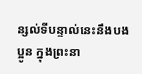ន្សល់ទីបន្ទាល់នេះនឹងបងប្អូន ក្នុងព្រះនា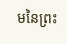មនៃព្រះ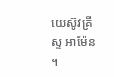យេស៊ូវគ្រីស្ទ អាម៉ែន ។